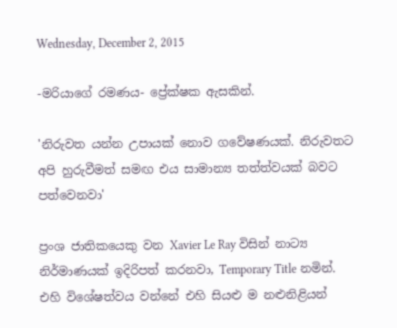Wednesday, December 2, 2015

-මරියාගේ රමණය- ප්‍රේක්ෂක ඇසකින්.

'නිරුවත යන්න උපායක් නොව ගවේෂණයක්. නිරුවතට අපි හුරුවීමත් සමඟ එය සාමාන්‍ය තත්ත්වයක් බවට පත්වෙනවා'

ප්‍රංශ ජාතිකයෙකු වන Xavier Le Ray විසින් නාට්‍ය නිර්මාණයක් ඉදිරිපත් කරනවා, Temporary Title නමින්. එහි විශේෂත්වය වන්නේ එහි සියළු ම නළුනිළියන්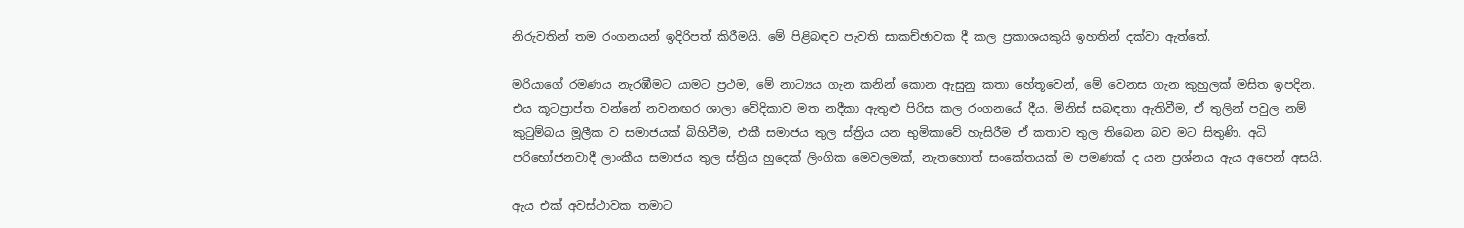නිරුවතින් තම රංගනයන් ඉදිරිපත් කිරීමයි. මේ පිළිබඳව පැවති සාකච්ඡාවක දී කල ප්‍රකාශයකුයි ඉහතින් දක්වා ඇත්තේ.

මරියාගේ රමණය නැරඹීමට යාමට ප්‍රථම, මේ නාට්‍යය ගැන කනින් කොන ඇසුනු කතා හේතූවෙන්, මේ වෙනස ගැන කුහුලක් මසිත ඉපදින. එය කූටප්‍රාප්ත වන්නේ නවනඟර ශාලා වේදිකාව මත නදීකා ඇතුළු පිරිස කල රංගනයේ දීය. මිනිස් සබඳතා ඇතිවීම, ඒ තුලින් පවුල නම් කුටුම්බය මූලීක ව සමාජයක් බිහිවීම, එකී සමාජය තුල ස්ත්‍රිය යන භුමිකාවේ හැසිරීම ඒ කතාව තුල තිබෙන බව මට සිතුණි. අධි පරිභෝජනවාදී ලාංකීය සමාජය තුල ස්ත්‍රිය හුදෙක් ලිංගික මෙවලමක්, නැතහොත් සංකේතයක් ම පමණක් ද යන ප්‍රශ්නය ඇය අපෙන් අසයි.

ඇය එක් අවස්ථාවක තමාට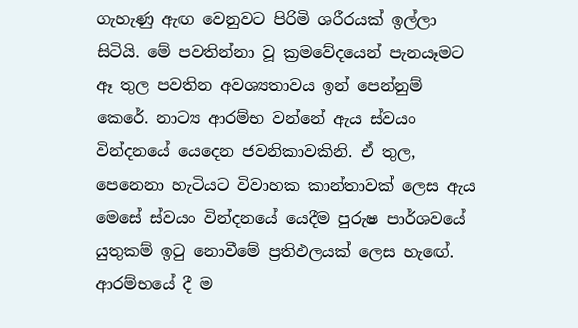ගැහැණු ඇඟ වෙනුවට පිරිමි ශරීරයක් ඉල්ලා සිටියි. මේ පවතින්නා වූ ක්‍රමවේදයෙන් පැනයෑමට ඈ තුල පවතින අවශ්‍යතාවය ඉන් පෙන්නුම් කෙරේ. නාට්‍ය ආරම්භ වන්නේ ඇය ස්වයං වින්දනයේ යෙදෙන ජවනිකාවකිනි. ඒ තුල, පෙනෙනා හැටියට විවාහක කාන්තාවක් ලෙස ඇය මෙසේ ස්වයං වින්දනයේ යෙදීම පුරුෂ පාර්ශවයේ යුතුකම් ඉටු නොවීමේ ප්‍රතිඵලයක් ලෙස හැඟේ. ආරම්භයේ දී ම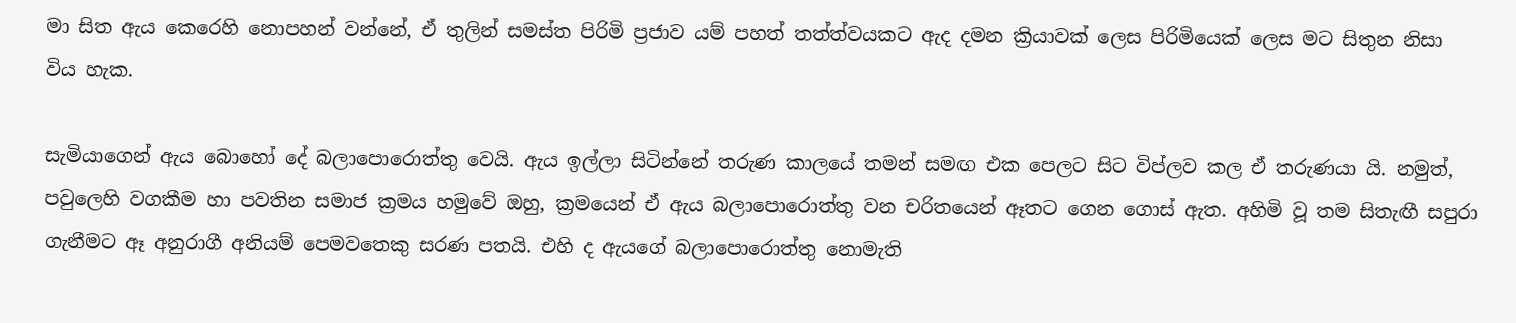මා සිත ඇය කෙරෙහි නොපහන් වන්නේ, ඒ තුලින් සමස්ත පිරිමි ප්‍රජාව යම් පහත් තත්ත්වයකට ඇද දමන ක්‍රියාවක් ලෙස පිරිමියෙක් ලෙස මට සිතුන නිසා විය හැක.

සැමියාගෙන් ඇය බොහෝ දේ බලාපොරොත්තු වෙයි. ඇය ඉල්ලා සිටින්නේ තරුණ කාලයේ තමන් සමඟ එක පෙලට සිට විප්ලව කල ඒ තරුණයා යි. නමුත්, පවුලෙහි වගකීම හා පවතින සමාජ ක්‍රමය හමුවේ ඔහු, ක්‍රමයෙන් ඒ ඇය බලාපොරොත්තු වන චරිතයෙන් ඈතට ගෙන ගොස් ඇත. අහිමි වූ තම සිතැඟී සපුරා ගැනීමට ඈ අනුරාගී අනියම් පෙමවතෙකු සරණ පතයි. එහි ද ඇයගේ බලාපොරොත්තු නොමැති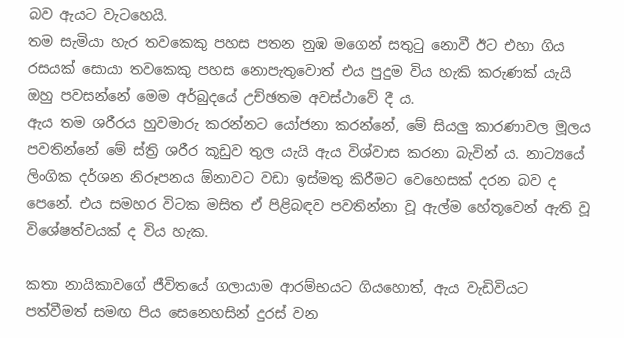බව ඇයට වැටහෙයි.
තම සැමියා හැර තවකෙකු පහස පතන නුඹ මගෙන් සතුටු නොවී ඊට එහා ගිය රසයක් සොයා තවකෙකු පහස නොපැතුවොත් එය පුදුම විය හැකි කරුණක් යැයි ඔහු පවසන්නේ මෙම අර්බුදයේ උච්ඡතම අවස්ථාවේ දී ය.
ඇය තම ශරීරය හුවමාරු කරන්නට යෝජනා කරන්නේ, මේ සියලු කාරණාවල මූලය පවතින්නේ මේ ස්ත්‍රි ශරීර කූඩුව තුල යැයි ඇය විශ්වාස කරනා බැවින් ය. නාට්‍යයේ ලිංගික දර්ශන නිරූපනය ඕනාවට වඩා ඉස්මතු කිරීමට වෙහෙසක් දරන බව ද පෙනේ. එය සමහර විටක මසිත ඒ පිළිබඳව පවතින්නා වූ ඇල්ම හේතූවෙන් ඇති වූ විශේෂත්වයක් ද විය හැක.

කතා නායිකාවගේ ජීවිතයේ ගලායාම ආරම්භයට ගියහොත්, ඇය වැඩිවියට පත්වීමත් සමඟ පිය සෙනෙහසින් දුරස් වන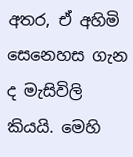අතර, ඒ අහිමි සෙනෙහස ගැන ද මැසිවිලි කියයි. මෙහි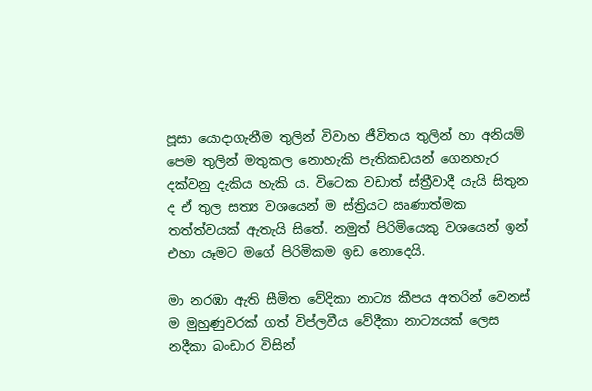පූසා යොදාගැනීම තුලින් විවාහ ජීවිතය තුලින් හා අනියම් පෙම තුලින් මතුකල නොහැකි පැතිකඩයන් ගෙනහැර දක්වනු දැකිය හැකි ය. විටෙක වඩාත් ස්ත්‍රීවාදී යැයි සිතුන ද ඒ තුල සත්‍ය වශයෙන් ම ස්ත්‍රියට ඍණාත්මක තත්ත්වයක් ඇතැයි සිතේ. නමුත් පිරිමියෙකු වශයෙන් ඉන් එහා යෑමට මගේ පිරිමිකම ඉඩ නොදෙයි.

මා නරඹා ඇති සීමිත වේදිකා නාට්‍ය කීපය අතරින් වෙනස් ම මුහුණුවරක් ගත් විප්ලවීය වේදීකා නාට්‍යයක් ලෙස නදීකා බංඩාර විසින්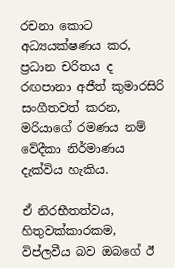රචනා කොට අධ්‍යයක්ෂණය කර, ප්‍රධාන චරිතය ද රඟපානා අජීත් කුමාරසිරි සංගීතවත් කරන, මරියාගේ රමණය නම් වේදීකා නිර්මාණය දැක්විය හැකිය.

ඒ නිරභීතත්වය, හිතුවක්කාරකම, විප්ලවීය බව ඔබගේ ඊ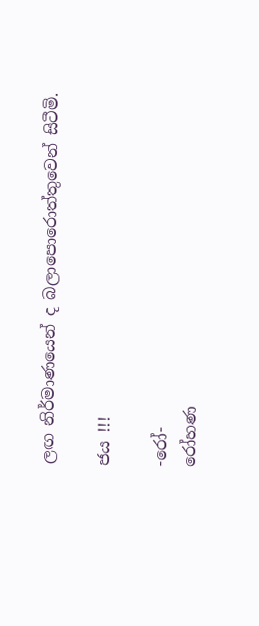ලඟ නිර්මාණයෙන් ද බලාපොරොත්තුවෙන් සිටීමි.

ජය !!!

-රෝ-
රෝහණ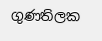ගුණතිලක